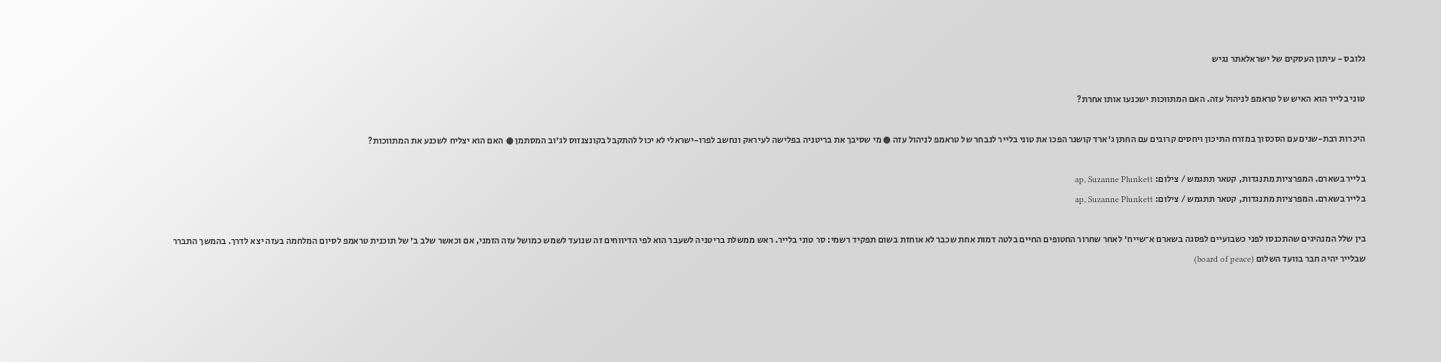גלובס - עיתון העסקים של ישראלאתר נגיש

טוני בלייר הוא האיש של טראמפ לניהול עזה. האם המתווכות ישכנעו אותו אחרת?

היכרות רבת-שנים עם הסכסוך במזרח התיכון ויחסים קרובים עם החתן ג'ארד קושנר הפכו את טוני בלייר לנבחר של טראמפ לניהול עזה ● מי שסיבך את בריטניה בפלישה לעיראק ונחשב לפרו-ישראלי לא יכול להתקבל בקונצנזוס לג'וב המסתמן ● האם הוא יצליח לשכנע את המתווכות?

בלייר בשארם. המפרציות מתנגדות, קטאר תתגמש / צילום: ap, Suzanne Plunkett
בלייר בשארם. המפרציות מתנגדות, קטאר תתגמש / צילום: ap, Suzanne Plunkett

בין שלל המנהיגים שהתכנסו לפני כשבועיים לפסגה בשארם א־שייח' לאחר שחרור החטופים החיים בלטה דמות אחת שכבר לא אוחזת בשום תפקיד רשמי: סר טוני בלייר. ראש ממשלת בריטניה לשעבר הוא לפי הדיווחים זה שנועד לשמש כמושל עזה הזמני, אם וכאשר שלב ב' של תוכנית טראמפ לסיום המלחמה בעזה יצא לדרך. בהמשך התברר שבלייר יהיה חבר בוועד השלום (board of peace)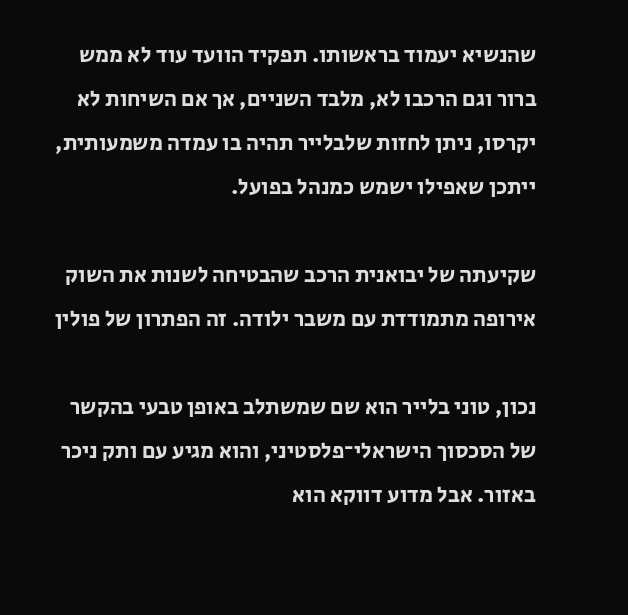שהנשיא יעמוד בראשותו. תפקיד הוועד עוד לא ממש ברור וגם הרכבו לא, מלבד השניים, אך אם השיחות לא יקרסו, ניתן לחזות שלבלייר תהיה בו עמדה משמעותית, ייתכן שאפילו ישמש כמנהל בפועל.

שקיעתה של יבואנית הרכב שהבטיחה לשנות את השוק
אירופה מתמודדת עם משבר ילודה. זה הפתרון של פולין

נכון, טוני בלייר הוא שם שמשתלב באופן טבעי בהקשר של הסכסוך הישראלי־פלסטיני, והוא מגיע עם ותק ניכר באזור. אבל מדוע דווקא הוא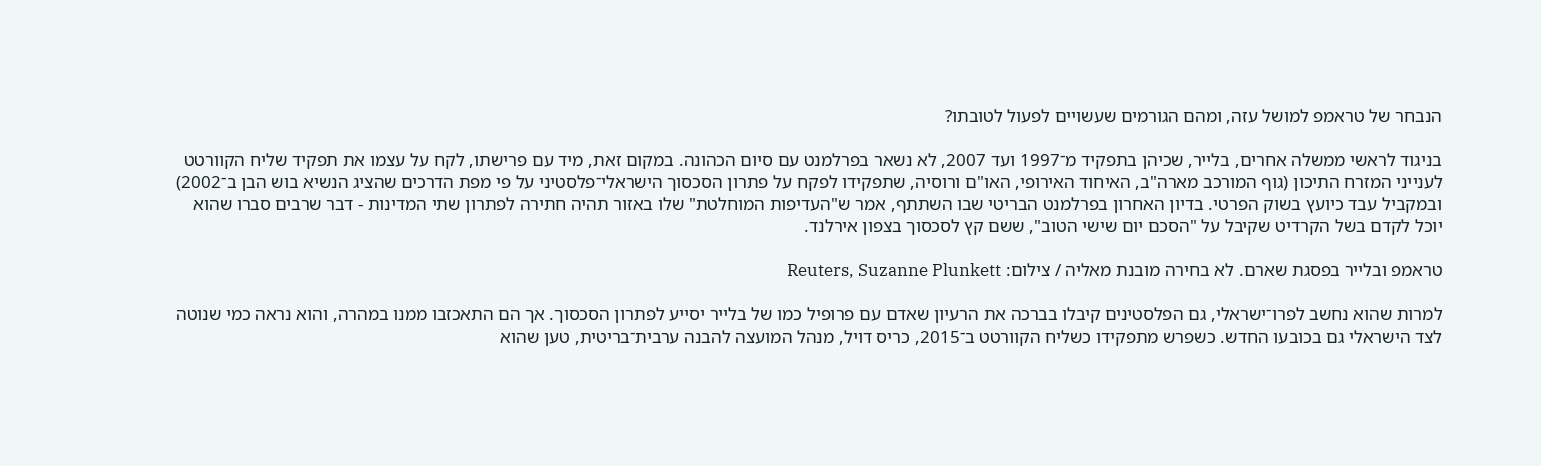הנבחר של טראמפ למושל עזה, ומהם הגורמים שעשויים לפעול לטובתו?

בניגוד לראשי ממשלה אחרים, בלייר, שכיהן בתפקיד מ־1997 ועד 2007, לא נשאר בפרלמנט עם סיום הכהונה. במקום זאת, מיד עם פרישתו, לקח על עצמו את תפקיד שליח הקוורטט לענייני המזרח התיכון (גוף המורכב מארה"ב, האיחוד האירופי, האו"ם ורוסיה, שתפקידו לפקח על פתרון הסכסוך הישראלי־פלסטיני על פי מפת הדרכים שהציג הנשיא בוש הבן ב־2002) ובמקביל עבד כיועץ בשוק הפרטי. בדיון האחרון בפרלמנט הבריטי שבו השתתף, אמר ש"העדיפות המוחלטת" שלו באזור תהיה חתירה לפתרון שתי המדינות - דבר שרבים סברו שהוא יוכל לקדם בשל הקרדיט שקיבל על "הסכם יום שישי הטוב", ששם קץ לסכסוך בצפון אירלנד.

טראמפ ובלייר בפסגת שארם. לא בחירה מובנת מאליה / צילום: Reuters, Suzanne Plunkett

למרות שהוא נחשב לפרו־ישראלי, גם הפלסטינים קיבלו בברכה את הרעיון שאדם עם פרופיל כמו של בלייר יסייע לפתרון הסכסוך. אך הם התאכזבו ממנו במהרה, והוא נראה כמי שנוטה לצד הישראלי גם בכובעו החדש. כשפרש מתפקידו כשליח הקוורטט ב־2015, כריס דויל, מנהל המועצה להבנה ערבית־בריטית, טען שהוא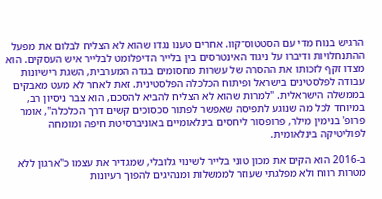הרגיש בנוח מדי עם הסטטוס־קוו. אחרים טענו נגדו שהוא לא הצליח לבלום את מפעל ההתנחלויות ודיברו על ניגוד האינטרסים בין בלייר הדיפלומט לבלייר איש העסקים. הוא מצדו זקף לזכותו את ההסרה של עשרות מחסומים בגדה המערבית, השגת רישיונות עבודה לפלסטינים בישראל ופיתוח הכלכלה הפלסטינית. זאת לאחר לא מעט מאבקים בממשלה הישראלית. "למרות שהוא לא הצליח להביא להסכם, הוא צבר ניסיון רב, במיוחד לכל מה שנוגע לתפיסה שאפשר לפתור סכסוכים קשים דרך הכלכלה", אומר פרופ' בנימין מילר, פרופסור ליחסים בינלאומיים באוניברסיטת חיפה ומומחה לפוליטיקה בינלאומית.

ב-2016 הוא הקים את מכון טוני בלייר לשינוי גלובלי, שמגדיר את עצמו כ"ארגון ללא מטרות רווח ולא מפלגתי שעוזר לממשלות ומנהיגים להפוך רעיונות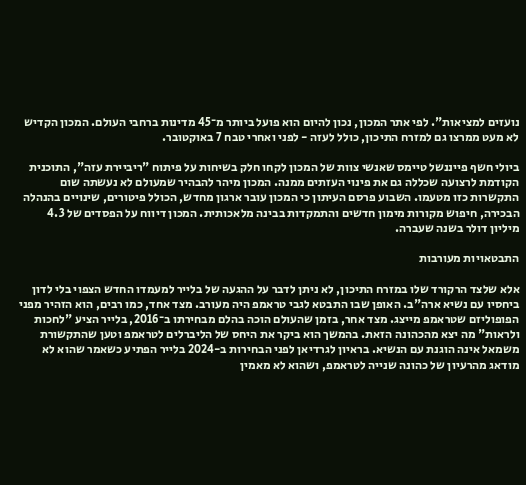נועזים למציאות". לפי אתר המכון, נכון להיום הוא פועל ביותר מ־45 מדינות ברחבי העולם. המכון הקדיש לא מעט ממרצו גם למזרח התיכון, כולל לעזה - לפני ואחרי טבח 7 באוקטובר.

ביולי חשף פייננשל טיימס שאנשי צוות של המכון לקחו חלק בשיחות על פיתוח "ריביירת עזה", התוכנית הקודמת לרצועה שכללה גם את פינוי העזתים ממנה. המכון מיהר להבהיר שמעולם לא נעשתה שום התקשרות כזו מטעמו. השבוע פרסם העיתון כי המכון עובר ארגון מחדש, הכולל פיטורים, שינויים בהנהלה הבכירה, חיפוש מקורות מימון חדשים והתמקדות בבינה מלאכותית. המכון דיווח על הפסדים של 4.3 מיליון דולר בשנה שעברה.

התבטאויות מעורבות

אלא שלצד הרקורד שלו במזרח התיכון, לא ניתן לדבר על ההגעה של בלייר למעמדו החדש הצפוי בלי לדון ביחסיו עם נשיא ארה"ב. האופן שבו התבטא לגבי טראמפ היה מעורב. מצד אחד, כמו רבים, הוא הזהיר מפני הפופוליזם שטראמפ מייצג. מצד אחר, בזמן שהעולם הוכה בהלם מבחירתו ב־2016, בלייר הציע "לחכות ולראות" מה יצא מהכהונה הזאת. בהמשך הוא ביקר את היחס של הליברלים לטראמפ וטען שהתקשורת משמאל אינה הוגנת עם הנשיא. בראיון לגרדיאן לפני הבחירות ב-2024 בלייר הפתיע כשאמר שהוא לא מודאג מהרעיון של כהונה שנייה לטראמפ, ושהוא לא מאמין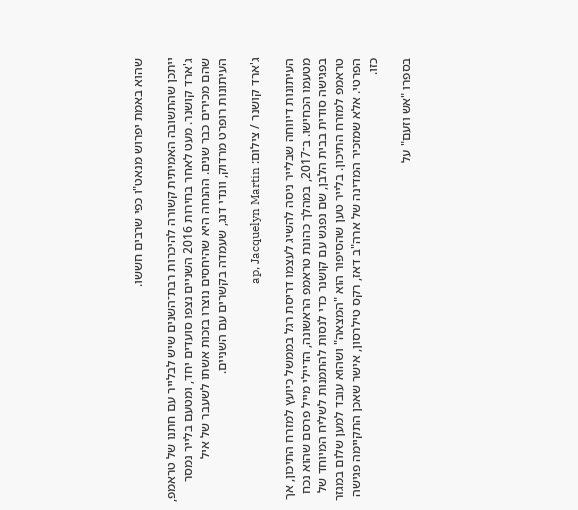שהוא באמת יפרוש מנאט"ו כפי שרבים חששו.

ייתכן שהתשובה האמיתית קשורה להיכרות רבת־השנים שיש לבלייר עם חתנו של טראמפ, ג'ארד קושנר. מעט לאחר בחירות 2016 השניים נצפו סועדים יחד, ומטעם בלייר נמסר שהם מכירים כבר שנים. ההנחה היא שהיחסים נוצרו בזכות אשתו לשעבר של איל העיתונות רופרט מרדוק, וונדי דנג, שעמדה בקשרים עם השניים.

ג'ארד קושנר / צילום: ap, Jacquelyn Martin

העיתונות דיווחה שבלייר ניסה להשיג לעצמו דריסת רגל בממשל כיועץ למזרח התיכון, אך מטעמו הכחישו. ב־2017, במהלך כהונת טראמפ הראשונה, הדיילי מייל פרסם שהוא נכח בפגישה סודית בבית הלבן, שם נפגש עם קושנר כדי לנסות להתמנות לשליח המיוחד של טראמפ למזרח התיכון. בלייר טען שהסיפור הוא "המצאה" ושהוא עובד למען שלום במגזר הפרטי. אלא שמזכיר המדינה של ארה"ב דאז, רקס טילרסון, אישר שאכן התקיימה פגישה כזו.

בספרו "אש וזעם" על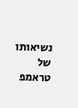נשיאותו של טראמפ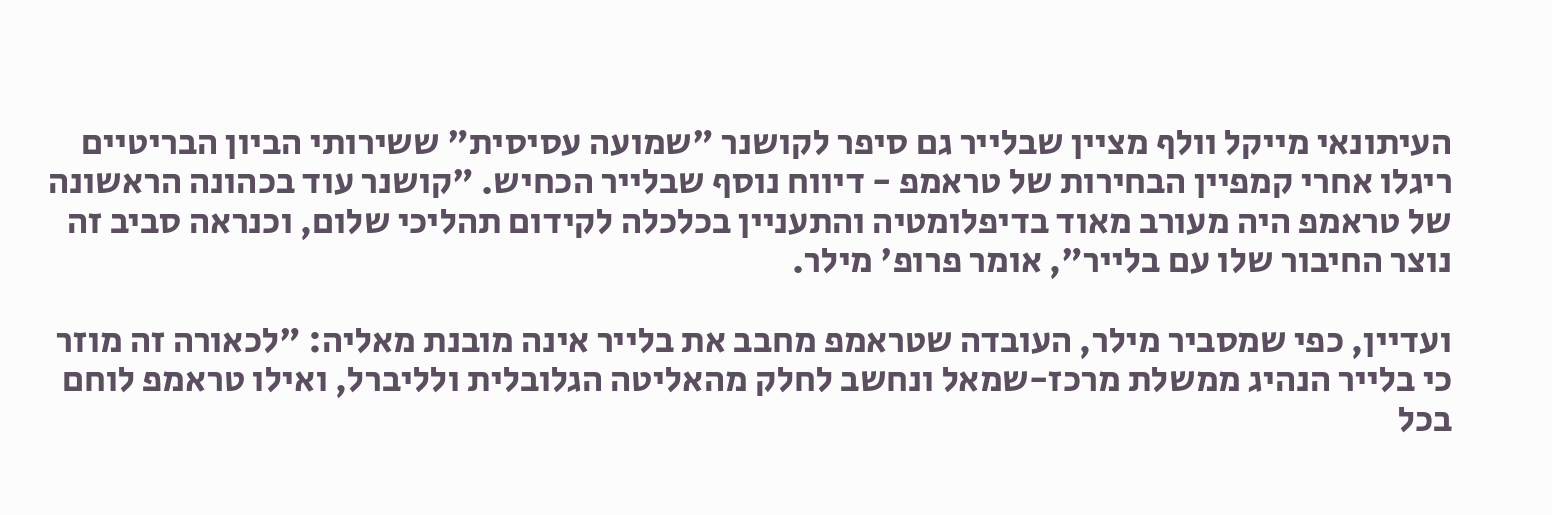העיתונאי מייקל וולף מציין שבלייר גם סיפר לקושנר "שמועה עסיסית" ששירותי הביון הבריטיים ריגלו אחרי קמפיין הבחירות של טראמפ - דיווח נוסף שבלייר הכחיש. "קושנר עוד בכהונה הראשונה של טראמפ היה מעורב מאוד בדיפלומטיה והתעניין בכלכלה לקידום תהליכי שלום, וכנראה סביב זה נוצר החיבור שלו עם בלייר", אומר פרופ' מילר.

ועדיין, כפי שמסביר מילר, העובדה שטראמפ מחבב את בלייר אינה מובנת מאליה: "לכאורה זה מוזר כי בלייר הנהיג ממשלת מרכז-שמאל ונחשב לחלק מהאליטה הגלובלית ולליברל, ואילו טראמפ לוחם בכל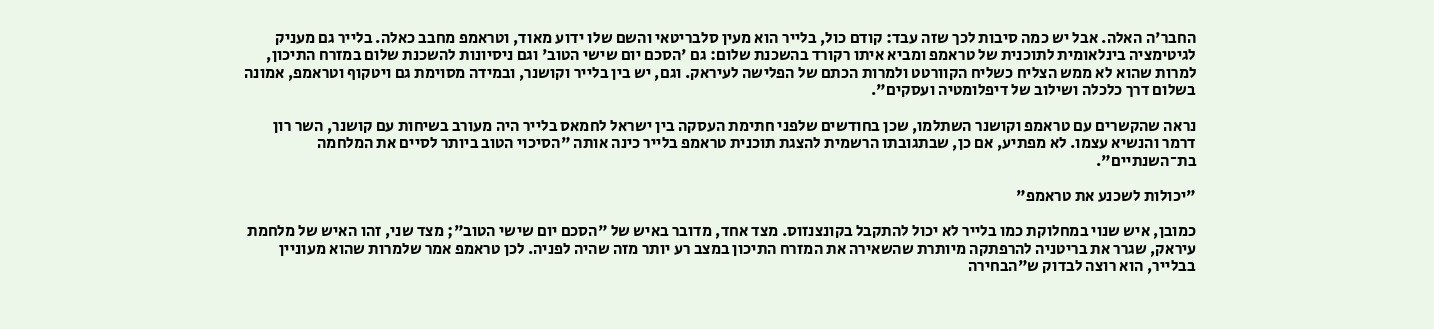החבר'ה האלה. אבל יש כמה סיבות לכך שזה עבד: קודם כול, בלייר הוא מעין סלבריטאי והשם שלו ידוע מאוד, וטראמפ מחבב כאלה. בלייר גם מעניק לגיטימציה בינלאומית לתוכנית של טראמפ ומביא איתו רקורד בהשכנת שלום: גם 'הסכם יום שישי הטוב' וגם ניסיונות להשכנת שלום במזרח התיכון, למרות שהוא לא ממש הצליח כשליח הקוורטט ולמרות הכתם של הפלישה לעיראק. וגם, יש בין בלייר וקושנר, ובמידה מסוימת גם ויטקוף וטראמפ, אמונה בשלום דרך כלכלה ושילוב של דיפלומטיה ועסקים".

נראה שהקשרים עם טראמפ וקושנר השתלמו, שכן בחודשים שלפני חתימת העסקה בין ישראל לחמאס בלייר היה מעורב בשיחות עם קושנר, השר רון דרמר והנשיא עצמו. לא מפתיע, אם כן, שבתגובתו הרשמית להצגת תוכנית טראמפ בלייר כינה אותה "הסיכוי הטוב ביותר לסיים את המלחמה בת־השנתיים".

"יכולות לשכנע את טראמפ"

כמובן, איש שנוי במחלוקת כמו בלייר לא יכול להתקבל בקונצנזוס. מצד אחד, מדובר באיש של "הסכם יום שישי הטוב"; מצד שני, זהו האיש של מלחמת עיראק, שגרר את בריטניה להרפתקה מיותרת שהשאירה את המזרח התיכון במצב רע יותר מזה שהיה לפניה. לכן טראמפ אמר שלמרות שהוא מעוניין בבלייר, הוא רוצה לבדוק ש"הבחירה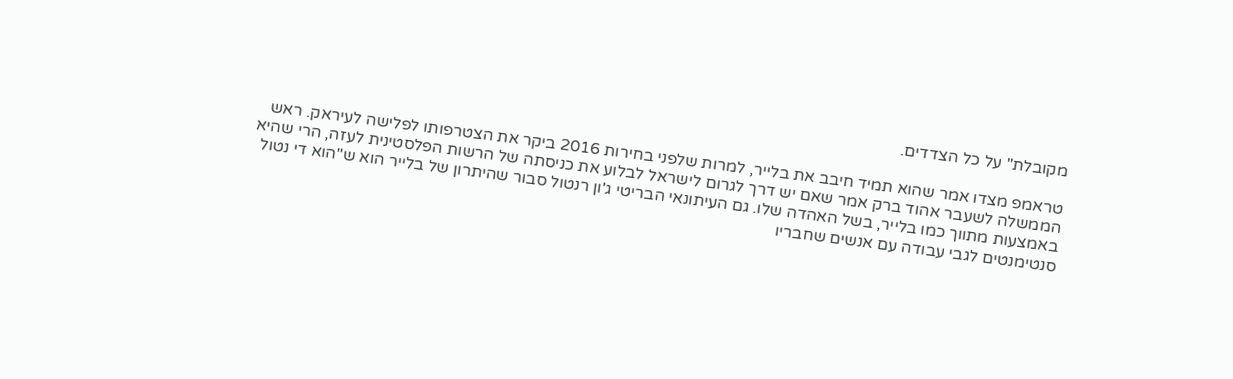מקובלת" על כל הצדדים.

טראמפ מצדו אמר שהוא תמיד חיבב את בלייר, למרות שלפני בחירות 2016 ביקר את הצטרפותו לפלישה לעיראק. ראש הממשלה לשעבר אהוד ברק אמר שאם יש דרך לגרום לישראל לבלוע את כניסתה של הרשות הפלסטינית לעזה, הרי שהיא באמצעות מתווך כמו בלייר, בשל האהדה שלו. גם העיתונאי הבריטי ג'ון רנטול סבור שהיתרון של בלייר הוא ש"הוא די נטול סנטימנטים לגבי עבודה עם אנשים שחבריו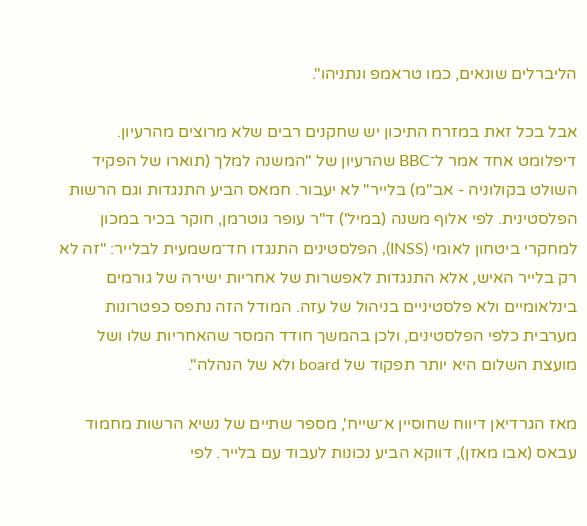הליברלים שונאים, כמו טראמפ ונתניהו".

אבל בכל זאת במזרח התיכון יש שחקנים רבים שלא מרוצים מהרעיון. דיפלומט אחד אמר ל־BBC שהרעיון של "המשנה למלך (תוארו של הפקיד השולט בקולוניה - אב"מ) בלייר" לא יעבור. חמאס הביע התנגדות וגם הרשות הפלסטינית. לפי אלוף משנה (במיל') ד"ר עופר גוטרמן, חוקר בכיר במכון למחקרי ביטחון לאומי (INSS), הפלסטינים התנגדו חד־משמעית לבלייר: "זה לא רק בלייר האיש, אלא התנגדות לאפשרות של אחריות ישירה של גורמים בינלאומיים ולא פלסטיניים בניהול של עזה. המודל הזה נתפס כפטרונות מערבית כלפי הפלסטינים, ולכן בהמשך חודד המסר שהאחריות שלו ושל מועצת השלום היא יותר תפקוד של board ולא של הנהלה".

מאז הגרדיאן דיווח שחוסיין א־שייח', מספר שתיים של נשיא הרשות מחמוד עבאס (אבו מאזן), דווקא הביע נכונות לעבוד עם בלייר. לפי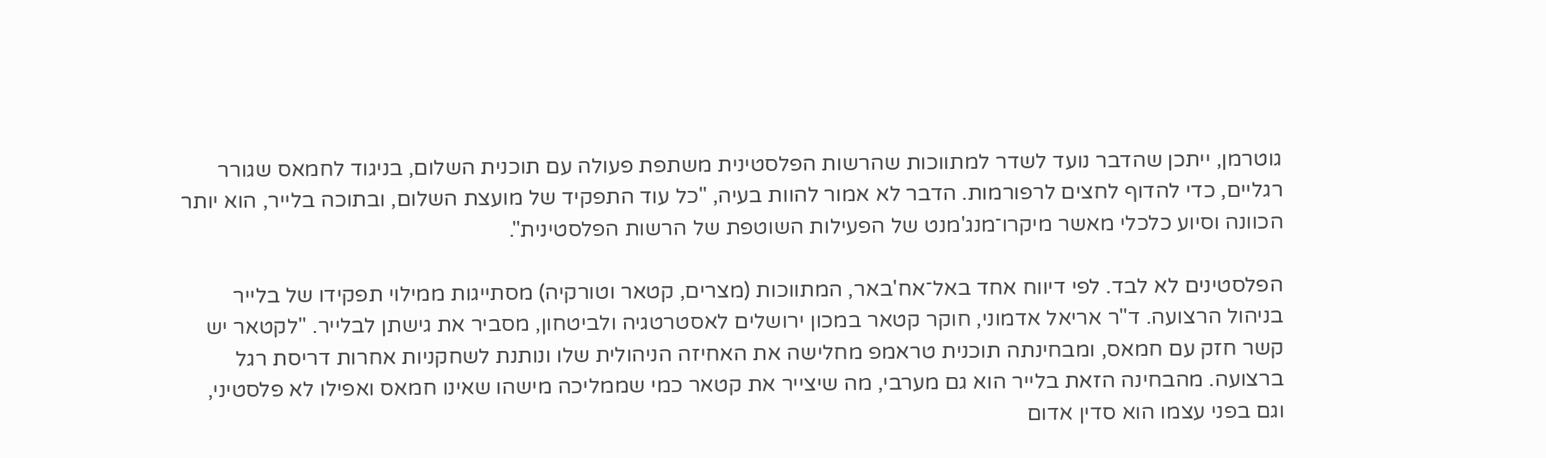גוטרמן, ייתכן שהדבר נועד לשדר למתווכות שהרשות הפלסטינית משתפת פעולה עם תוכנית השלום, בניגוד לחמאס שגורר רגליים, כדי להדוף לחצים לרפורמות. הדבר לא אמור להוות בעיה, "כל עוד התפקיד של מועצת השלום, ובתוכה בלייר, הוא יותר הכוונה וסיוע כלכלי מאשר מיקרו־מנג'מנט של הפעילות השוטפת של הרשות הפלסטינית".

הפלסטינים לא לבד. לפי דיווח אחד באל־אח'באר, המתווכות (מצרים, קטאר וטורקיה) מסתייגות ממילוי תפקידו של בלייר בניהול הרצועה. ד"ר אריאל אדמוני, חוקר קטאר במכון ירושלים לאסטרטגיה ולביטחון, מסביר את גישתן לבלייר. "לקטאר יש קשר חזק עם חמאס, ומבחינתה תוכנית טראמפ מחלישה את האחיזה הניהולית שלו ונותנת לשחקניות אחרות דריסת רגל ברצועה. מהבחינה הזאת בלייר הוא גם מערבי, מה שיצייר את קטאר כמי שממליכה מישהו שאינו חמאס ואפילו לא פלסטיני, וגם בפני עצמו הוא סדין אדום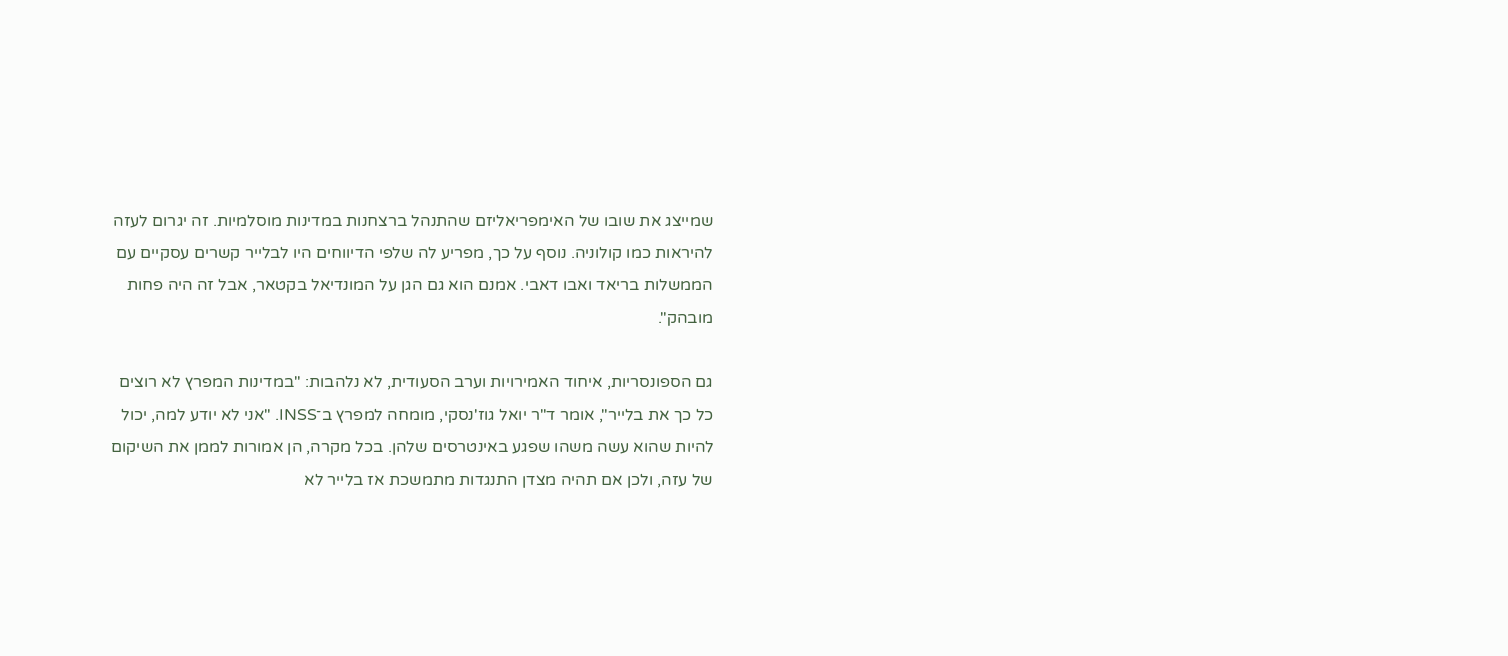שמייצג את שובו של האימפריאליזם שהתנהל ברצחנות במדינות מוסלמיות. זה יגרום לעזה להיראות כמו קולוניה. נוסף על כך, מפריע לה שלפי הדיווחים היו לבלייר קשרים עסקיים עם הממשלות בריאד ואבו דאבי. אמנם הוא גם הגן על המונדיאל בקטאר, אבל זה היה פחות מובהק".

גם הספונסריות, איחוד האמירויות וערב הסעודית, לא נלהבות: "במדינות המפרץ לא רוצים כל כך את בלייר", אומר ד"ר יואל גוז'נסקי, מומחה למפרץ ב־INSS. "אני לא יודע למה, יכול להיות שהוא עשה משהו שפגע באינטרסים שלהן. בכל מקרה, הן אמורות לממן את השיקום של עזה, ולכן אם תהיה מצדן התנגדות מתמשכת אז בלייר לא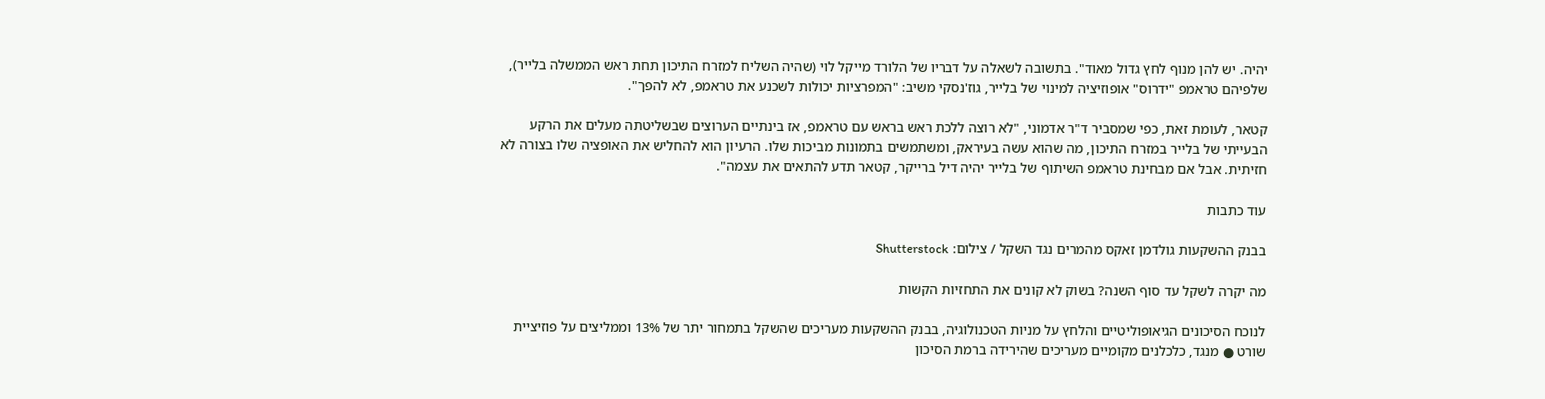יהיה. יש להן מנוף לחץ גדול מאוד". בתשובה לשאלה על דבריו של הלורד מייקל לוי (שהיה השליח למזרח התיכון תחת ראש הממשלה בלייר), שלפיהם טראמפ "ידרוס" אופוזיציה למינוי של בלייר, גוז'נסקי משיב: "המפרציות יכולות לשכנע את טראמפ, לא להפך".

קטאר, לעומת זאת, כפי שמסביר ד"ר אדמוני, "לא רוצה ללכת ראש בראש עם טראמפ, אז בינתיים הערוצים שבשליטתה מעלים את הרקע הבעייתי של בלייר במזרח התיכון, מה שהוא עשה בעיראק, ומשתמשים בתמונות מביכות שלו. הרעיון הוא להחליש את האופציה שלו בצורה לא חזיתית. אבל אם מבחינת טראמפ השיתוף של בלייר יהיה דיל ברייקר, קטאר תדע להתאים את עצמה".

עוד כתבות

בבנק ההשקעות גולדמן זאקס מהמרים נגד השקל / צילום: Shutterstock

מה יקרה לשקל עד סוף השנה? בשוק לא קונים את התחזיות הקשות

לנוכח הסיכונים הגיאופוליטיים והלחץ על מניות הטכנולוגיה, בבנק ההשקעות מעריכים שהשקל בתמחור יתר של 13% וממליצים על פוזיציית שורט ● מנגד, כלכלנים מקומיים מעריכים שהירידה ברמת הסיכון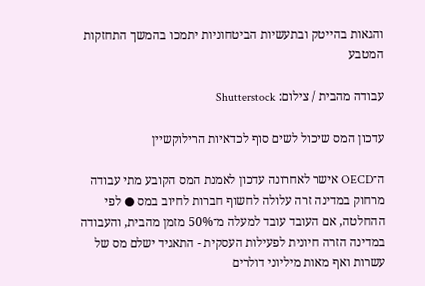והגאות בהייטק ובתעשיות הביטחוניות יתמכו בהמשך התחזקות המטבע

עבודה מהבית / צילום: Shutterstock

עדכון המס שיכול לשים סוף לכדאיות הרילוקשיין

ה־OECD אישר לאחרונה עדכון לאמנת המס הקובע מתי עבודה מרחוק במדינה זרה עלולה לחשוף חברות לחיוב במס ● לפי ההחלטה, אם העובד עובד למעלה מ־50% מזמן מהבית, והעבודה במדינה הזרה חיונית לפעילות העסקית - התאגיד ישלם מס של עשרות ואף מאות מיליוני דולרים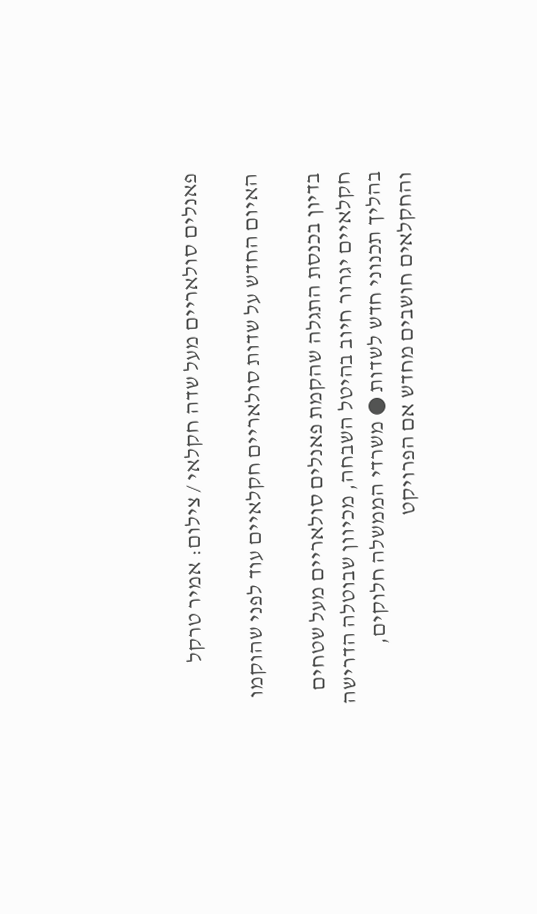פאנלים סולאריים מעל שדה חקלאי / צילום: אמיר טרקל

האיום החדש על שדות סולאריים חקלאיים עוד לפני שהוקמו

בדיון בכנסת התגלה שהקמת פאנלים סולאריים מעל שטחים חקלאיים יגרור חיוב בהיטל השבחה, מכיוון שבוטלה הדרישה בהליך תכנוני חדש לשדות ● משרדי הממשלה חלוקים, והחקלאים חושבים מחדש אם הפרויקט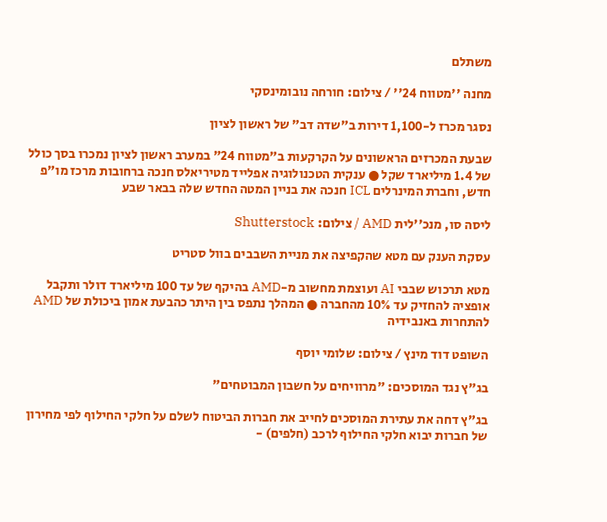משתלם

מחנה ''מטווח 24'' / צילום: חורחה נובומינסקי

נסגר מכרז ל-1,100 דירות ב"שדה דב" של ראשון לציון

שבעת המכרזים הראשונים על הקרקעות ב"מטווח 24" במערב ראשון לציון נמכרו בסך כולל של 1.4 מיליארד שקל ● ענקית הטכנולוגיה אפלייד מטיריאלס חנכה ברחובות מרכז מו"פ חדש, וחברת המינרלים ICL חנכה את בניין המטה החדש שלה בבאר שבע

ליסה סו, מנכ''לית AMD / צילום: Shutterstock

עסקת הענק עם מטא שהקפיצה את מניית השבבים בוול סטריט

מטא תרכוש שבבי AI ועוצמת מחשוב מ-AMD בהיקף של עד 100 מיליארד דולר ותקבל אופציה להחזיק עד 10% מהחברה ● המהלך נתפס בין היתר כהבעת אמון ביכולת של AMD להתחרות באנבידיה

השופט דוד מינץ / צילום: שלומי יוסף

בג"ץ נגד המוסכים: "מרוויחים על חשבון המבוטחים"

בג"ץ דחה את עתירת המוסכים לחייב את חברות הביטוח לשלם על חלקי החילוף לפי מחירון של חברות יבוא חלקי החילוף לרכב (חלפים) -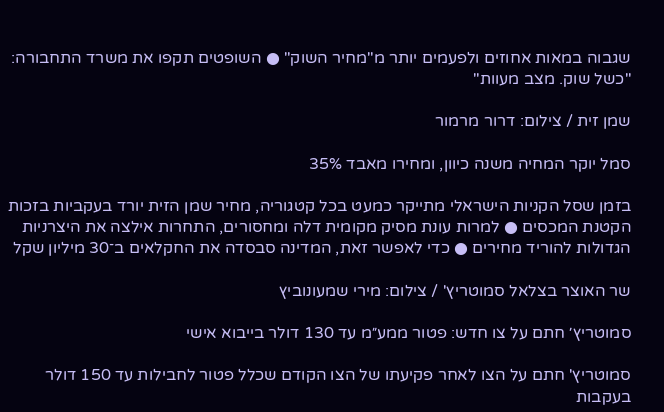שגבוה במאות אחוזים ולפעמים יותר מ"מחיר השוק" ● השופטים תקפו את משרד התחבורה: "כשל שוק. מצב מעוות"

שמן זית / צילום: דרור מרמור

סמל יוקר המחיה משנה כיוון, ומחירו מאבד 35%

בזמן שסל הקניות הישראלי מתייקר כמעט בכל קטגוריה, מחיר שמן הזית יורד בעקביות בזכות הקטנת המכסים ● למרות עונת מסיק מקומית דלה ומחסורים, התחרות אילצה את היצרניות הגדולות להוריד מחירים ● כדי לאפשר זאת, המדינה סבסדה את החקלאים ב־30 מיליון שקל

שר האוצר בצלאל סמוטריץ' / צילום: מירי שמעונוביץ

סמוטריץ׳ חתם על צו חדש: פטור ממע״מ עד 130 דולר בייבוא אישי

סמוטריץ' חתם על הצו לאחר פקיעתו של הצו הקודם שכלל פטור לחבילות עד 150 דולר בעקבות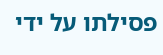פסילתו על ידי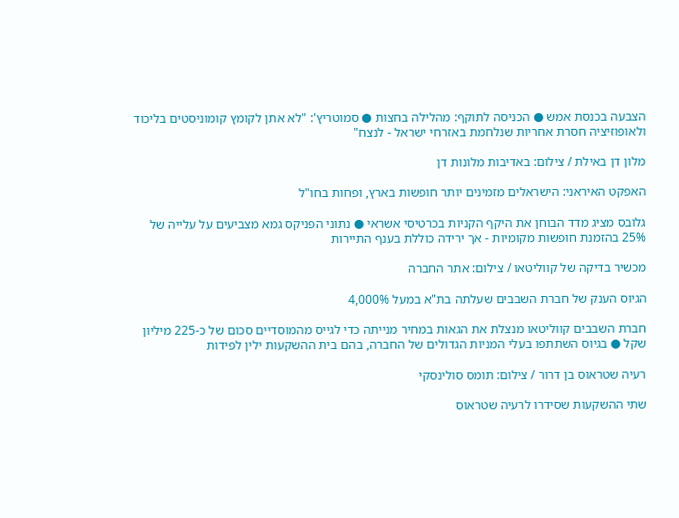הצבעה בכנסת אמש ● הכניסה לתוקף: מהלילה בחצות ● סמוטריץ': "לא אתן לקומץ קומוניסטים בליכוד ולאופוזיציה חסרת אחריות שנלחמת באזרחי ישראל - לנצח"

מלון דן באילת / צילום: באדיבות מלונות דן

האפקט האיראני: הישראלים מזמינים יותר חופשות בארץ, ופחות בחו"ל

גלובס מציג מדד הבוחן את היקף הקניות בכרטיסי אשראי ● נתוני הפניקס גמא מצביעים על עלייה של 25% בהזמנת חופשות מקומיות - אך ירידה כוללת בענף התיירות

מכשיר בדיקה של קווליטאו / צילום: אתר החברה

הגיוס הענק של חברת השבבים שעלתה בת"א במעל 4,000%

חברת השבבים קווליטאו מנצלת את הגאות במחיר מנייתה כדי לגייס מהמוסדיים סכום של כ-225 מיליון שקל ● בגיוס השתתפו בעלי המניות הגדולים של החברה, בהם בית ההשקעות ילין לפידות

רעיה שטראוס בן דרור / צילום: תומס סולינסקי

שתי ההשקעות שסידרו לרעיה שטראוס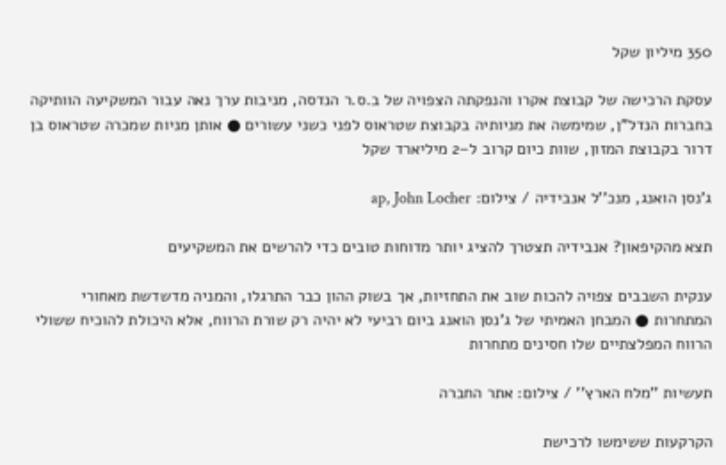350 מיליון שקל

עסקת הרכישה של קבוצת אקרו והנפקתה הצפויה של ב.ס.ר הנדסה, מניבות ערך נאה עבור המשקיעה הוותיקה בחברות הנדל"ן, שמימשה את מניותיה בקבוצת שטראוס לפני כשני עשורים ● אותן מניות שמכרה שטראוס בן דרור בקבוצת המזון, שוות כיום קרוב ל–2 מיליארד שקל

ג'נסן הואנג, מנכ''ל אנבידיה / צילום: ap, John Locher

תצא מהקיפאון? אנבידיה תצטרך להציג יותר מדוחות טובים כדי להרשים את המשקיעים

ענקית השבבים צפויה להכות שוב את התחזיות, אך בשוק ההון כבר התרגלו, והמניה מדשדשת מאחורי המתחרות ● המבחן האמיתי של ג'נסן הואנג ביום רביעי לא יהיה רק שורת הרווח, אלא היכולת להוכיח ששולי הרווח המפלצתיים שלו חסינים מתחרות

תעשיות ''מלח הארץ'' / צילום: אתר החברה

הקרקעות ששימשו לרכישת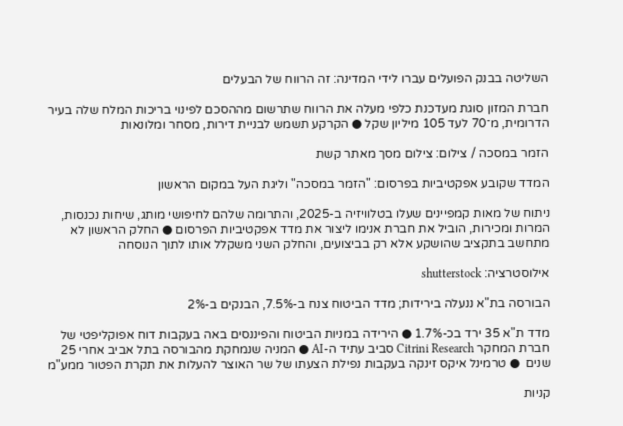השליטה בבנק הפועלים עברו לידי המדינה: זה הרווח של הבעלים

חברת המזון סוגת מעדכנת כלפי מעלה את הרווח שתרשום מההסכם לפינוי בריכות המלח שלה בעיר הדרומית, מ־70 לעד 105 מיליון שקל ● הקרקע תשמש לבניית דירות, מסחר ומלונאות

הזמר במסכה / צילום: צילום מסך מאתר קשת

המדד שקובע אפקטיביות בפרסום: "הזמר במסכה" וליגת העל במקום הראשון

ניתוח של מאות קמפיינים שעלו בטלוויזיה ב-2025, והתרומה שלהם לחיפושי מותג, שיחות נכנסות, המרות ומכירות, הוביל את חברת אנימו ליצור את מדד אפקטיביות הפרסום ● החלק הראשון לא מתחשב בתקציב שהושקע אלא רק בביצועים, והחלק השני משקלל אותו לתוך הנוסחה

אילוסטרציה: shutterstock

הבורסה בת"א ננעלה בירידות; מדד הביטוח צנח ב-7.5%, הבנקים ב-2%

מדד ת"א 35 ירד בכ-1.7% ● הירידה במניות הביטוח והפיננסים באה בעקבות דוח אפוקליפטי של חברת המחקר Citrini Research סביב עתיד ה-AI ● המניה שנמחקת מהבורסה בתל אביב אחרי 25 שנים  ● טרמינל איקס זינקה בעקבות נפילת הצעתו של שר האוצר להעלות את תקרת הפטור ממע"מ

קניות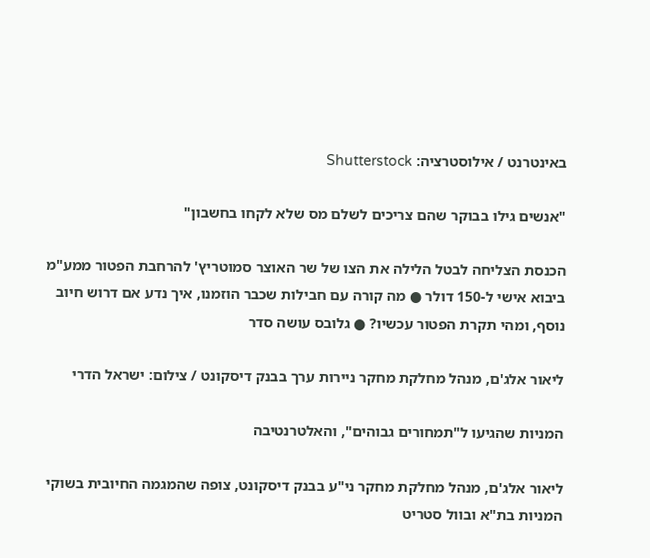באינטרנט / אילוסטרציה: Shutterstock

"אנשים גילו בבוקר שהם צריכים לשלם מס שלא לקחו בחשבון"

הכנסת הצליחה לבטל הלילה את הצו של שר האוצר סמוטריץ' להרחבת הפטור ממע"מ ביבוא אישי ל-150 דולר ● מה קורה עם חבילות שכבר הוזמנו, איך נדע אם דרוש חיוב נוסף, ומהי תקרת הפטור עכשיו? ● גלובס עושה סדר

ליאור אלג'ם, מנהל מחלקת מחקר ניירות ערך בבנק דיסקונט / צילום: ישראל הדרי

המניות שהגיעו ל"תמחורים גבוהים", והאלטרנטיבה

ליאור אלג'ם, מנהל מחלקת מחקר ני"ע בבנק דיסקונט, צופה שהמגמה החיובית בשוקי המניות בת"א ובוול סטריט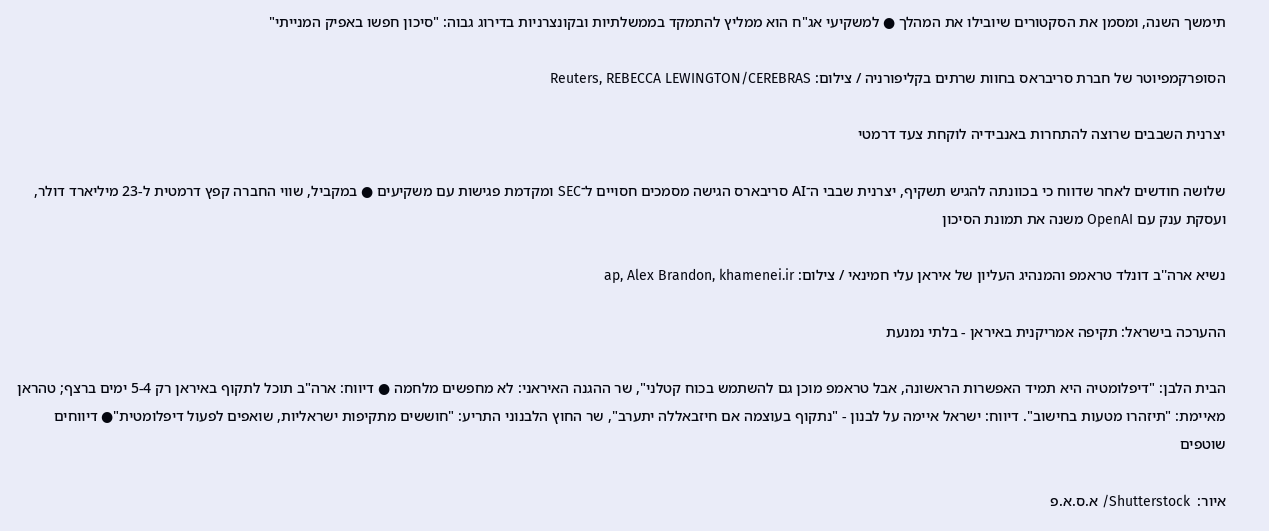תימשך השנה, ומסמן את הסקטורים שיובילו את המהלך ● למשקיעי אג"ח הוא ממליץ להתמקד בממשלתיות ובקונצרניות בדירוג גבוה: "סיכון חפשו באפיק המנייתי"

הסופרקמפיוטר של חברת סריבראס בחוות שרתים בקליפורניה / צילום: Reuters, REBECCA LEWINGTON/CEREBRAS

יצרנית השבבים שרוצה להתחרות באנבידיה לוקחת צעד דרמטי

שלושה חודשים לאחר שדווח כי בכוונתה להגיש תשקיף, יצרנית שבבי ה־AI סריבארס הגישה מסמכים חסויים ל־SEC ומקדמת פגישות עם משקיעים ● במקביל, שווי החברה קפץ דרמטית ל-23 מיליארד דולר, ועסקת ענק עם OpenAI משנה את תמונת הסיכון

נשיא ארה''ב דונלד טראמפ והמנהיג העליון של איראן עלי חמינאי / צילום: ap, Alex Brandon, khamenei.ir

ההערכה בישראל: תקיפה אמריקנית באיראן - בלתי נמנעת

הבית הלבן: "דיפלומטיה היא תמיד האפשרות הראשונה, אבל טראמפ מוכן גם להשתמש בכוח קטלני", שר ההגנה האיראני: לא מחפשים מלחמה ● דיווח: ארה"ב תוכל לתקוף באיראן רק 5-4 ימים ברצף; טהראן מאיימת: "תיזהרו מטעות בחישוב". דיווח: ישראל איימה על לבנון - "נתקוף בעוצמה אם חיזבאללה יתערב", שר החוץ הלבנוני התריע: "חוששים מתקיפות ישראליות, שואפים לפעול דיפלומטית"● דיווחים שוטפים

איור:  Shutterstock/ א.ס.א.פ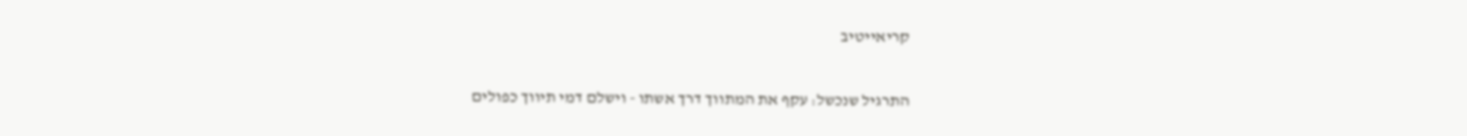קריאייטיב

התרגיל שנכשל: עקף את המתווך דרך אשתו - וישלם דמי תיווך כפולים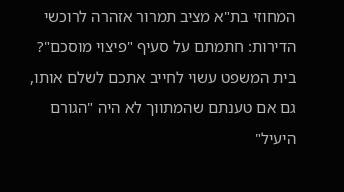המחוזי בת"א מציב תמרור אזהרה לרוכשי הדירות: חתמתם על סעיף "פיצוי מוסכם"? בית המשפט עשוי לחייב אתכם לשלם אותו, גם אם טענתם שהמתווך לא היה "הגורם היעיל"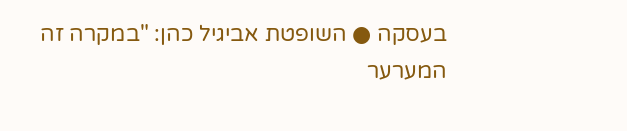בעסקה ● השופטת אביגיל כהן: "במקרה זה המערער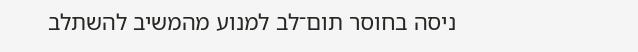ניסה בחוסר תום־לב למנוע מהמשיב להשתלב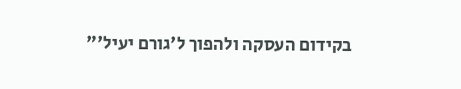בקידום העסקה ולהפוך ל'גורם יעיל'"